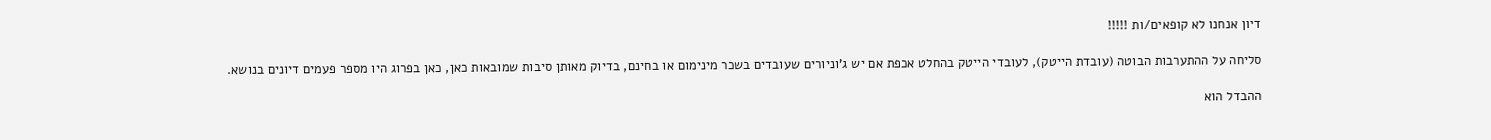דיון אנחנו לא קופאים/ות !!!!!

סליחה על ההתערבות הבוטה (עובדת הייטק), לעובדי הייטק בהחלט אכפת אם יש ג'וניורים שעובדים בשכר מינימום או בחינם, בדיוק מאותן סיבות שמובאות כאן, כאן בפרוג היו מספר פעמים דיונים בנושא.

ההבדל הוא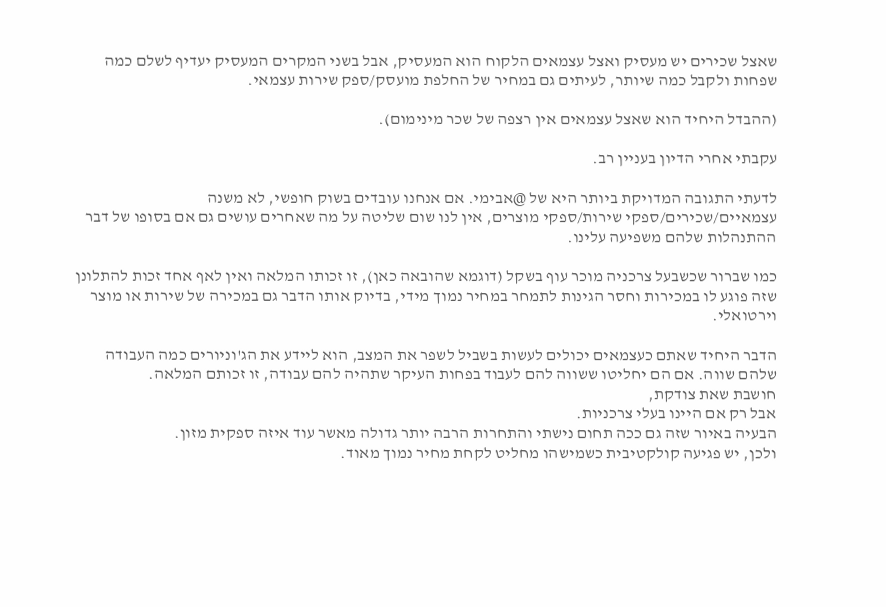שאצל שכירים יש מעסיק ואצל עצמאים הלקוח הוא המעסיק, אבל בשני המקרים המעסיק יעדיף לשלם כמה שפחות ולקבל כמה שיותר, לעיתים גם במחיר של החלפת מועסק/ספק שירות עצמאי.

(ההבדל היחיד הוא שאצל עצמאים אין רצפה של שכר מינימום).

עקבתי אחרי הדיון בעניין רב.

לדעתי התגובה המדויקת ביותר היא של @אבימי. אם אנחנו עובדים בשוק חופשי, לא משנה עצמאיים/שכירים/ספקי שירות/ספקי מוצרים, אין לנו שום שליטה על מה שאחרים עושים גם אם בסופו של דבר ההתנהלות שלהם משפיעה עלינו.

כמו שברור שכשבעל צרכניה מוכר עוף בשקל (דוגמא שהובאה כאן), זו זכותו המלאה ואין לאף אחד זכות להתלונן שזה פוגע לו במכירות וחסר הגינות לתמחר במחיר נמוך מידי, בדיוק אותו הדבר גם במכירה של שירות או מוצר וירטואלי.

הדבר היחיד שאתם כעצמאים יכולים לעשות בשביל לשפר את המצב, הוא ליידע את הג'וניורים כמה העבודה שלהם שווה. אם הם יחליטו ששווה להם לעבוד בפחות העיקר שתהיה להם עבודה, זו זכותם המלאה.
חושבת שאת צודקת,
אבל רק אם היינו בעלי צרכניות.
הבעיה באיור שזה גם ככה תחום נישתי והתחרות הרבה יותר גדולה מאשר עוד איזה ספקית מזון.
ולכן, יש פגיעה קולקטיבית כשמישהו מחליט לקחת מחיר נמוך מאוד.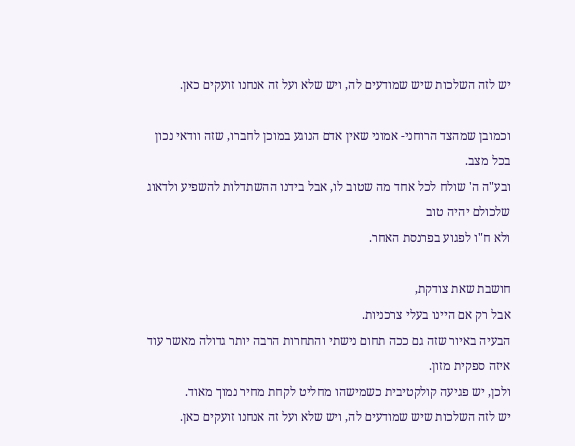יש לזה השלכות שיש שמודעים לה, ויש שלא ועל זה אנחנו זועקים כאן.

וכמובן שמהצד הרוחני- אמוני שאין אדם הנוגע במוכן לחברו, שזה וודאי נכון בכל מצב.
ובע"ה ה' שולח לכל אחד מה שטוב לו, אבל בידנו ההשתדלות להשפיע ולדאוג שלכולם יהיה טוב
ולא ח"ו לפגוע בפרנסת האחר.

חושבת שאת צודקת,
אבל רק אם היינו בעלי צרכניות.
הבעיה באיור שזה גם ככה תחום נישתי והתחרות הרבה יותר גדולה מאשר עוד איזה ספקית מזון.
ולכן, יש פגיעה קולקטיבית כשמישהו מחליט לקחת מחיר נמוך מאוד.
יש לזה השלכות שיש שמודעים לה, ויש שלא ועל זה אנחנו זועקים כאן.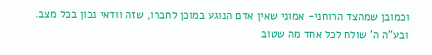וכמובן שמהצד הרוחני- אמוני שאין אדם הנוגע במוכן לחברו, שזה וודאי נכון בכל מצב.
ובע"ה ה' שולח לכל אחד מה שטוב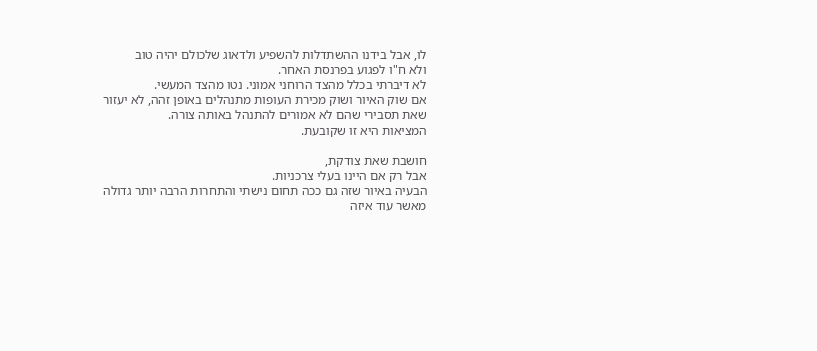לו, אבל בידנו ההשתדלות להשפיע ולדאוג שלכולם יהיה טוב
ולא ח"ו לפגוע בפרנסת האחר.
לא דיברתי בכלל מהצד הרוחני אמוני. נטו מהצד המעשי.
אם שוק האיור ושוק מכירת העופות מתנהלים באופן זהה, לא יעזור שאת תסבירי שהם לא אמורים להתנהל באותה צורה.
המציאות היא זו שקובעת.

חושבת שאת צודקת,
אבל רק אם היינו בעלי צרכניות.
הבעיה באיור שזה גם ככה תחום נישתי והתחרות הרבה יותר גדולה מאשר עוד איזה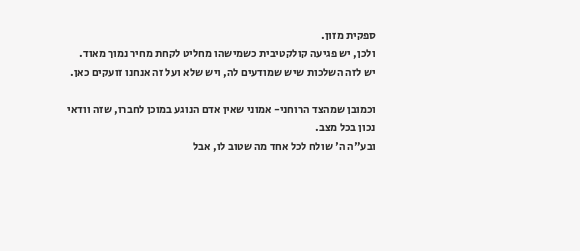ספקית מזון.
ולכן, יש פגיעה קולקטיבית כשמישהו מחליט לקחת מחיר נמוך מאוד.
יש לזה השלכות שיש שמודעים לה, ויש שלא ועל זה אנחנו זועקים כאן.

וכמובן שמהצד הרוחני- אמוני שאין אדם הנוגע במוכן לחברו, שזה וודאי נכון בכל מצב.
ובע"ה ה' שולח לכל אחד מה שטוב לו, אבל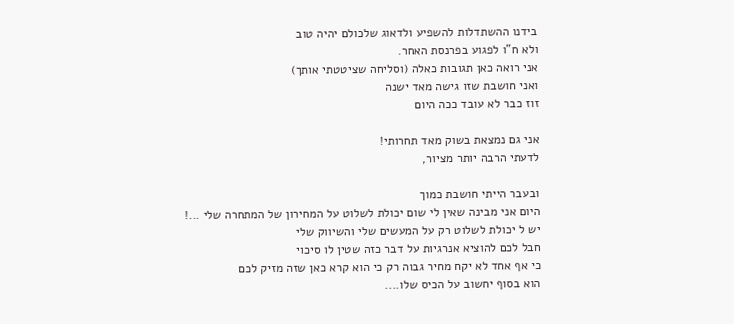בידנו ההשתדלות להשפיע ולדאוג שלכולם יהיה טוב
ולא ח"ו לפגוע בפרנסת האחר.
אני רואה כאן תגובות כאלה (וסליחה שציטטתי אותך)
ואני חושבת שזו גישה מאד ישנה
זוז כבר לא עובד ככה היום

אני גם נמצאת בשוק מאד תחרותי!
לדעתי הרבה יותר מציור,

ובעבר הייתי חושבת כמוך
היום אני מבינה שאין לי שום יכולת לשלוט על המחירון של המתחרה שלי ...!
יש ל יכולת לשלוט רק על המעשים שלי והשיווק שלי
חבל לכם להוציא אנרגיות על דבר כזה שטין לו סיכוי
כי אף אחד לא יקח מחיר גבוה רק כי הוא קרא כאן שזה מזיק לכם
הוא בסוף יחשוב על הכיס שלו....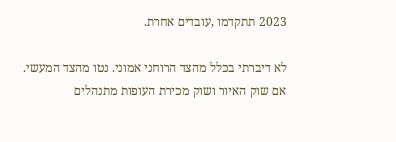2023 תתקדמו ,עובדים אחרת.

לא דיברתי בכלל מהצד הרוחני אמוני. נטו מהצד המעשי.
אם שוק האיור ושוק מכירת העופות מתנהלים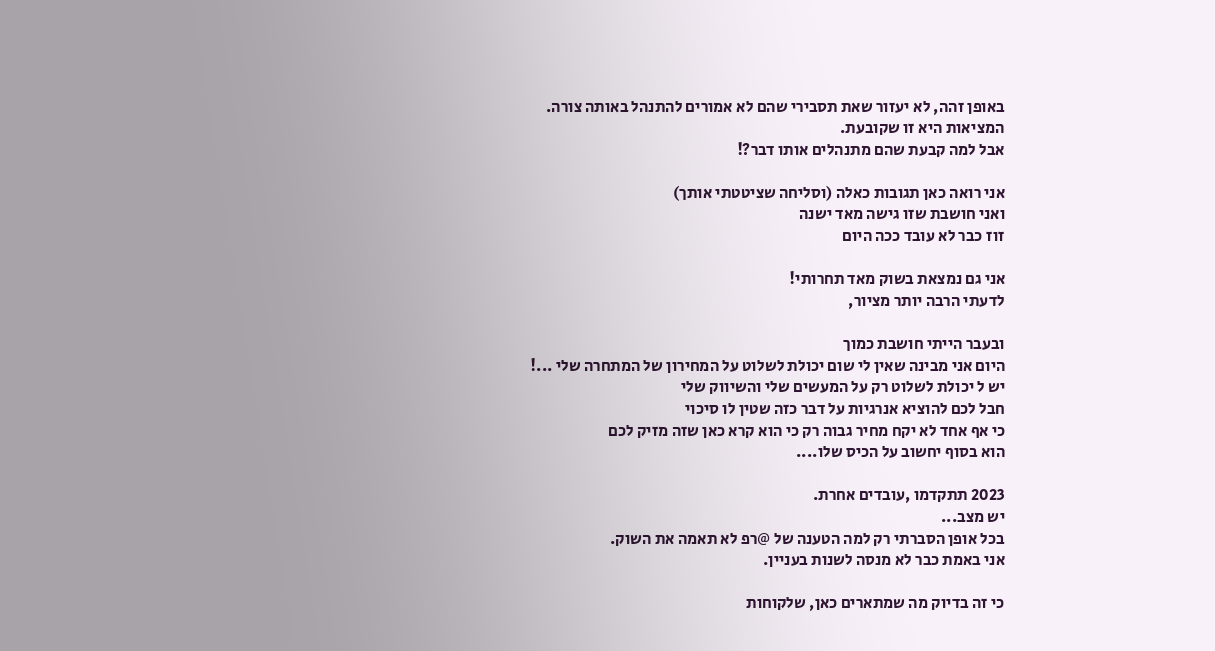באופן זהה, לא יעזור שאת תסבירי שהם לא אמורים להתנהל באותה צורה.
המציאות היא זו שקובעת.
אבל למה קבעת שהם מתנהלים אותו דבר?!

אני רואה כאן תגובות כאלה (וסליחה שציטטתי אותך)
ואני חושבת שזו גישה מאד ישנה
זוז כבר לא עובד ככה היום

אני גם נמצאת בשוק מאד תחרותי!
לדעתי הרבה יותר מציור,

ובעבר הייתי חושבת כמוך
היום אני מבינה שאין לי שום יכולת לשלוט על המחירון של המתחרה שלי ...!
יש ל יכולת לשלוט רק על המעשים שלי והשיווק שלי
חבל לכם להוציא אנרגיות על דבר כזה שטין לו סיכוי
כי אף אחד לא יקח מחיר גבוה רק כי הוא קרא כאן שזה מזיק לכם
הוא בסוף יחשוב על הכיס שלו....

2023 תתקדמו ,עובדים אחרת.
יש מצב...
בכל אופן הסברתי רק למה הטענה של @רפ לא תאמה את השוק.
אני באמת כבר לא מנסה לשנות בעניין.

כי זה בדיוק מה שמתארים כאן, שלקוחות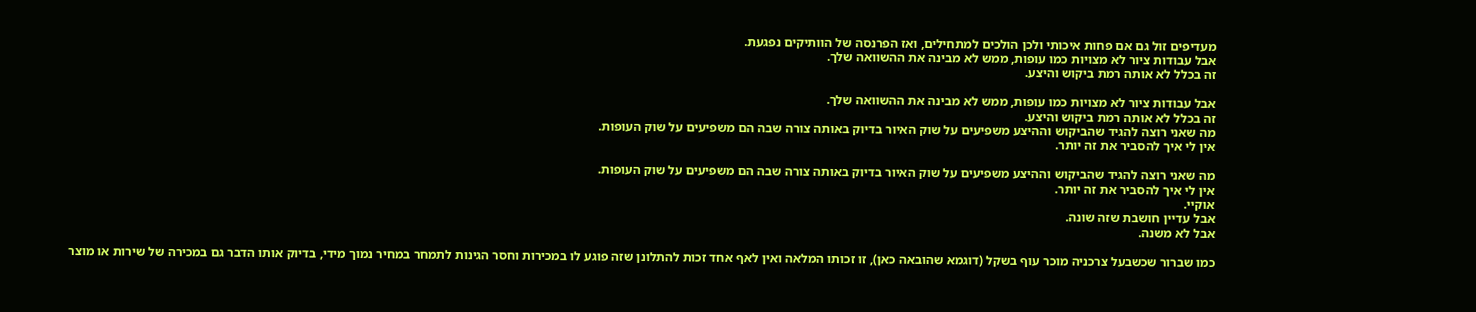מעדיפים זול גם אם פחות איכותי ולכן הולכים למתחילים, ואז הפרנסה של הוותיקים נפגעת.
אבל עבודות ציור לא מצויות כמו עופות, ממש לא מבינה את ההשוואה שלך.
זה בכלל לא אותה רמת ביקוש והיצע.

אבל עבודות ציור לא מצויות כמו עופות, ממש לא מבינה את ההשוואה שלך.
זה בכלל לא אותה רמת ביקוש והיצע.
מה שאני רוצה להגיד שהביקוש וההיצע משפיעים על שוק האיור בדיוק באותה צורה שבה הם משפיעים על שוק העופות.
אין לי איך להסביר את זה יותר.

מה שאני רוצה להגיד שהביקוש וההיצע משפיעים על שוק האיור בדיוק באותה צורה שבה הם משפיעים על שוק העופות.
אין לי איך להסביר את זה יותר.
אוקיי.
אבל עדיין חושבת שזה שונה.
אבל לא משנה.

כמו שברור שכשבעל צרכניה מוכר עוף בשקל (דוגמא שהובאה כאן), זו זכותו המלאה ואין לאף אחד זכות להתלונן שזה פוגע לו במכירות וחסר הגינות לתמחר במחיר נמוך מידי, בדיוק אותו הדבר גם במכירה של שירות או מוצר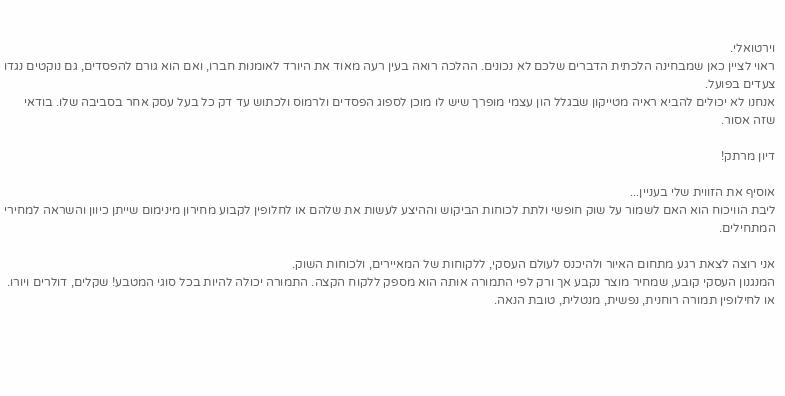וירטואלי.
ראוי לציין כאן שמבחינה הלכתית הדברים שלכם לא נכונים. ההלכה רואה בעין רעה מאוד את היורד לאומנות חברו, ואם הוא גורם להפסדים, גם נוקטים נגדו צעדים בפועל.
אנחנו לא יכולים להביא ראיה מטייקון שבגלל הון עצמי מופרך שיש לו מוכן לספוג הפסדים ולרמוס ולכתוש עד דק כל בעל עסק אחר בסביבה שלו. בודאי שזה אסור.

דיון מרתק!

אוסיף את הזווית שלי בעניין...
ליבת הוויכוח הוא האם לשמור על שוק חופשי ולתת לכוחות הביקוש וההיצע לעשות את שלהם או לחלופין לקבוע מחירון מינימום שייתן כיוון והשראה למחירי המתחילים.

אני רוצה לצאת רגע מתחום האיור ולהיכנס לעולם העסקי, ללקוחות של המאיירים, ולכוחות השוק.
המנגנון העסקי קובע, שמחיר מוצר נקבע אך ורק לפי התמורה אותה הוא מספק ללקוח הקצה. התמורה יכולה להיות בכל סוגי המטבע! שקלים, דולרים ויורו. או לחילופין תמורה רוחנית, נפשית, מנטלית, טובת הנאה.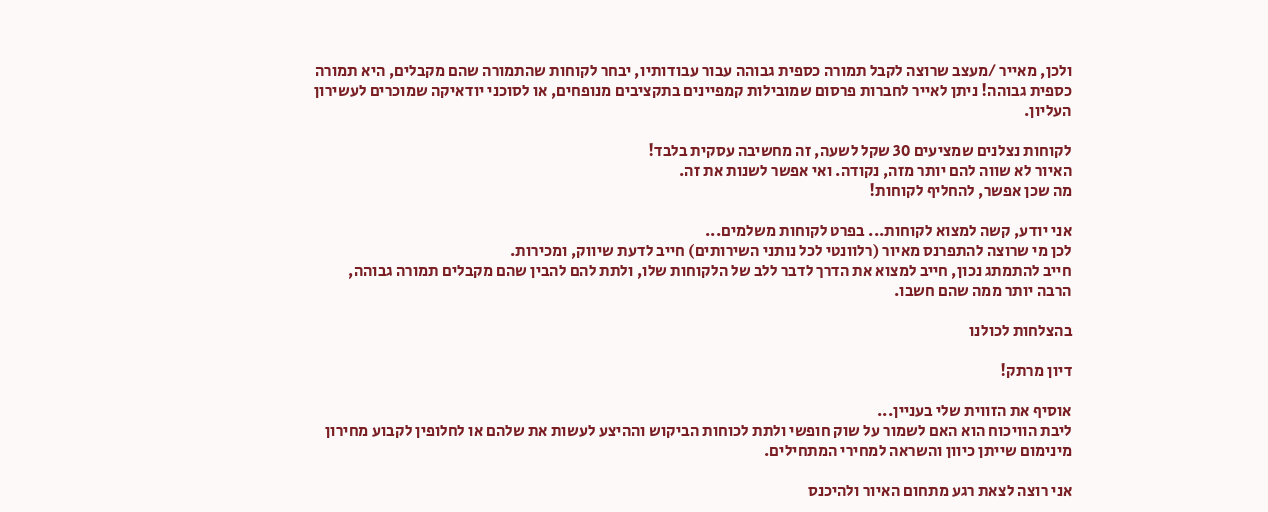ולכן, מאייר /מעצב שרוצה לקבל תמורה כספית גבוהה עבור עבודותיו, יבחר לקוחות שהתמורה שהם מקבלים, היא תמורה כספית גבוהה! ניתן לאייר לחברות פרסום שמובילות קמפיינים בתקציבים מנופחים, או לסוכני יודאיקה שמוכרים לעשירון העליון.

לקוחות נצלנים שמציעים 30 שקל לשעה, זה מחשיבה עסקית בלבד!
האיור לא שווה להם יותר מזה, נקודה. ואי אפשר לשנות את זה.
מה שכן אפשר, להחליף לקוחות!

אני יודע, קשה למצוא לקוחות... בפרט לקוחות משלמים...
לכן מי שרוצה להתפרנס מאיור (רלוונטי לכל נותני השירותים) חייב לדעת שיווק, ומכירות.
חייב להתמתג נכון, חייב למצוא את הדרך לדבר ללב של הלקוחות שלו, ולתת להם להבין שהם מקבלים תמורה גבוהה, הרבה יותר ממה שהם חשבו.

בהצלחות לכולנו

דיון מרתק!

אוסיף את הזווית שלי בעניין...
ליבת הוויכוח הוא האם לשמור על שוק חופשי ולתת לכוחות הביקוש וההיצע לעשות את שלהם או לחלופין לקבוע מחירון מינימום שייתן כיוון והשראה למחירי המתחילים.

אני רוצה לצאת רגע מתחום האיור ולהיכנס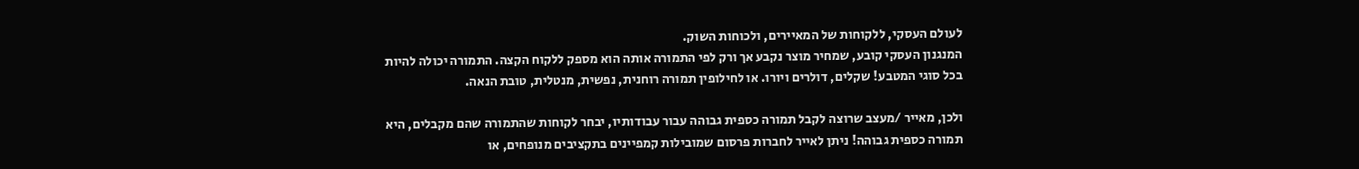לעולם העסקי, ללקוחות של המאיירים, ולכוחות השוק.
המנגנון העסקי קובע, שמחיר מוצר נקבע אך ורק לפי התמורה אותה הוא מספק ללקוח הקצה. התמורה יכולה להיות בכל סוגי המטבע! שקלים, דולרים ויורו. או לחילופין תמורה רוחנית, נפשית, מנטלית, טובת הנאה.

ולכן, מאייר /מעצב שרוצה לקבל תמורה כספית גבוהה עבור עבודותיו, יבחר לקוחות שהתמורה שהם מקבלים, היא תמורה כספית גבוהה! ניתן לאייר לחברות פרסום שמובילות קמפיינים בתקציבים מנופחים, או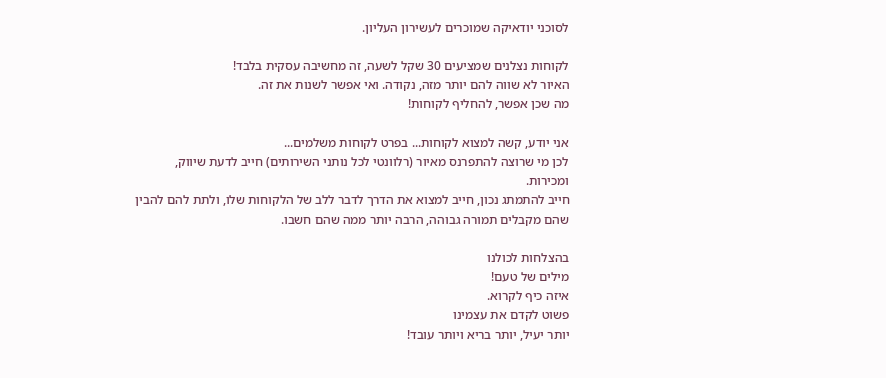לסוכני יודאיקה שמוכרים לעשירון העליון.

לקוחות נצלנים שמציעים 30 שקל לשעה, זה מחשיבה עסקית בלבד!
האיור לא שווה להם יותר מזה, נקודה. ואי אפשר לשנות את זה.
מה שכן אפשר, להחליף לקוחות!

אני יודע, קשה למצוא לקוחות... בפרט לקוחות משלמים...
לכן מי שרוצה להתפרנס מאיור (רלוונטי לכל נותני השירותים) חייב לדעת שיווק, ומכירות.
חייב להתמתג נכון, חייב למצוא את הדרך לדבר ללב של הלקוחות שלו, ולתת להם להבין שהם מקבלים תמורה גבוהה, הרבה יותר ממה שהם חשבו.

בהצלחות לכולנו
מילים של טעם!
איזה כיף לקרוא.
פשוט לקדם את עצמינו
יותר יעיל, יותר בריא ויותר עובד!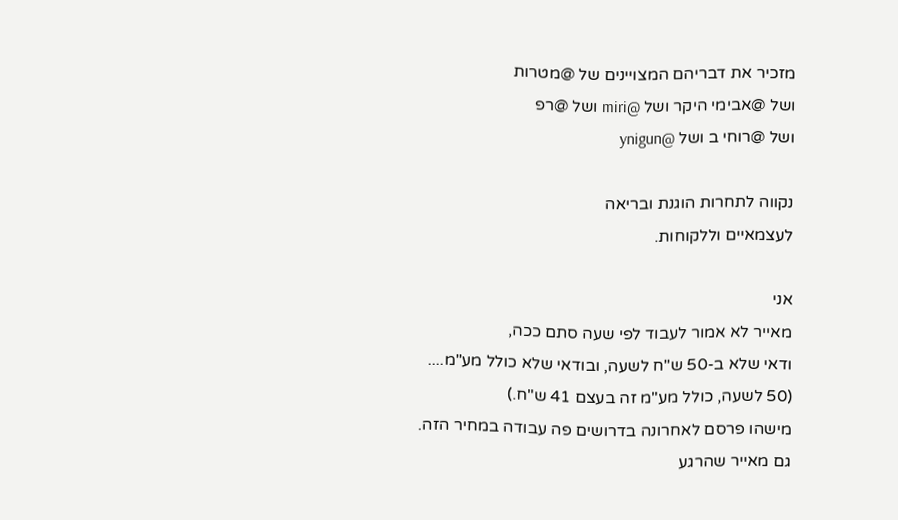מזכיר את דבריהם המצויינים של @מטרות
ושל @אבימי היקר ושל @miri ושל @רפ
ושל @רוחי ב ושל @ynigun

נקווה לתחרות הוגנת ובריאה
לעצמאיים וללקוחות.

אני
מאייר לא אמור לעבוד לפי שעה סתם ככה,
ודאי שלא ב-50 ש"ח לשעה, ובודאי שלא כולל מע"מ....
(50 לשעה, כולל מע"מ זה בעצם 41 ש"ח.)
מישהו פרסם לאחרונה בדרושים פה עבודה במחיר הזה.
גם מאייר שהרגע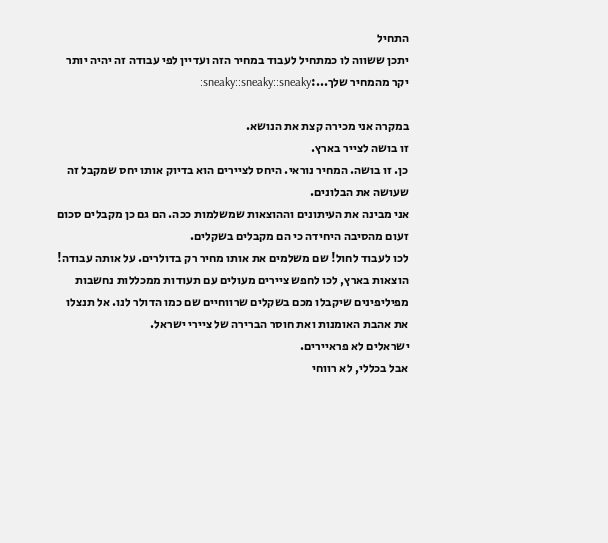התחיל
יתכן ששווה לו כמתחיל לעבוד במחיר הזה ועדיין לפי עבודה זה יהיה יותר יקר מהמחיר שלך...:sneaky::sneaky::sneaky:

במקרה אני מכירה קצת את הנושא.
זו בושה לצייר בארץ.
כן. זו בושה. המחיר נוראי. היחס לציירים הוא בדיוק אותו יחס שמקבל זה שעושה את הבלונים.
אני מבינה את העיתונים וההוצאות שמשלמות ככה. הם גם כן מקבלים סכום זעום מהסיבה היחידה כי הם מקבלים בשקלים.
לכו לעבוד לחול! שם משלמים את אותו מחיר רק בדולרים. על אותה עבודה!
הוצאות בארץ, לכו לחפש ציירים מעולים עם תעודות ממכללות נחשבות מפיליפינים שיקבלו מכם בשקלים שרווחיים שם כמו הדולר לנו. אל תנצלו את אהבת האומנות ואת חוסר הברירה של ציירי ישראל.
ישראלים לא פראיירים.
אבל בכללי, לא רווחי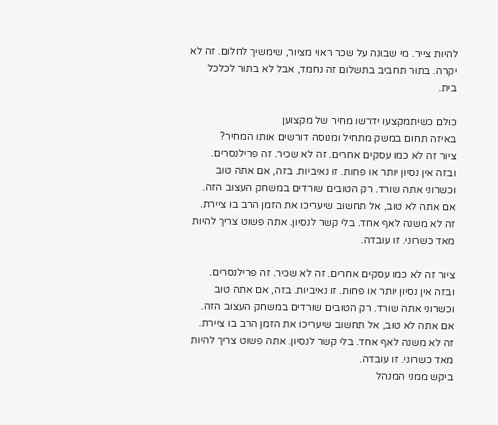להיות צייר. מי שבונה על שכר ראוי מציור, שימשיך לחלום. זה לא יקרה. בתור תחביב בתשלום זה נחמד, אבל לא בתור לכלכל בית.

כולם כשיתמקצעו ידרשו מחיר של מקצוען
באיזה תחום במשק מתחיל ומנוסה דורשים אותו המחיר?
ציור זה לא כמו עסקים אחרים. זה לא שכיר. זה פרילנסרים. ובזה אין נסיון יותר או פחות. זו נאיביות. בזה, אם אתה טוב וכשרוני אתה שורד. רק הטובים שורדים במשחק העצוב הזה. אם אתה לא טוב, אל תחשוב שיעריכו את הזמן הרב בו ציירת. זה לא משנה לאף אחד. בלי קשר לנסיון. אתה פשוט צריך להיות מאד כשרוני. זו עובדה.

ציור זה לא כמו עסקים אחרים. זה לא שכיר. זה פרילנסרים. ובזה אין נסיון יותר או פחות. זו נאיביות. בזה, אם אתה טוב וכשרוני אתה שורד. רק הטובים שורדים במשחק העצוב הזה. אם אתה לא טוב, אל תחשוב שיעריכו את הזמן הרב בו ציירת. זה לא משנה לאף אחד. בלי קשר לנסיון. אתה פשוט צריך להיות מאד כשרוני. זו עובדה.
ביקש ממני המנהל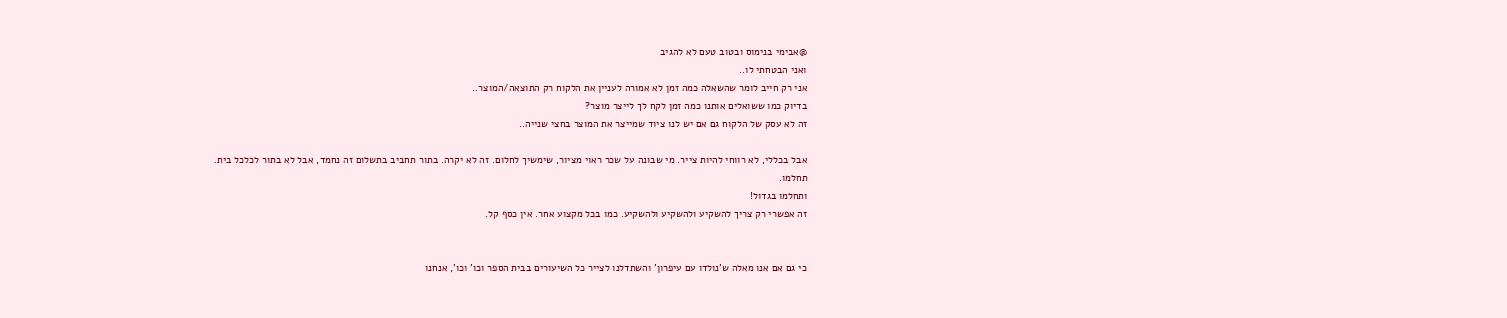@אבימי בנימוס ובטוב טעם לא להגיב
ואני הבטחתי לו..
אני רק חייב לומר שהשאלה כמה זמן לא אמורה לעניין את הלקוח רק התוצאה/המוצר..
בדיוק כמו ששואלים אותנו כמה זמן לקח לך לייצר מוצר?
זה לא עסק של הלקוח גם אם יש לנו ציוד שמייצר את המוצר בחצי שנייה..

אבל בכללי, לא רווחי להיות צייר. מי שבונה על שכר ראוי מציור, שימשיך לחלום. זה לא יקרה. בתור תחביב בתשלום זה נחמד, אבל לא בתור לכלכל בית.
תחלמו.
ותחלמו בגדול!
זה אפשרי רק צריך להשקיע ולהשקיע ולהשקיע. כמו בכל מקצוע אחר. אין כסף קל.


כי גם אם אנו מאלה ש'נולדו עם עיפרון' והשתדלנו לצייר כל השיעורים בבית הספר וכו' וכו', אנחנו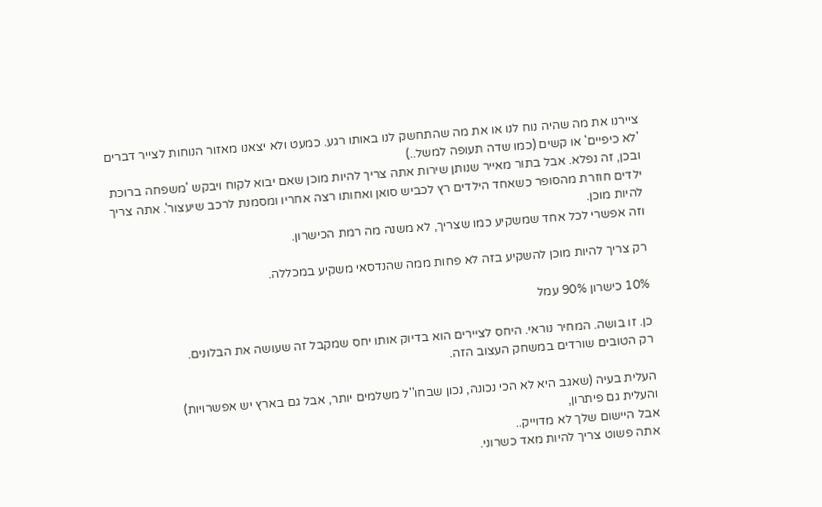ציירנו את מה שהיה נוח לנו או את מה שהתחשק לנו באותו רגע. כמעט ולא יצאנו מאזור הנוחות לצייר דברים 'לא כיפיים' או קשים (כמו שדה תעופה למשל..)
ובכן, זה נפלא. אבל בתור מאייר שנותן שירות אתה צריך להיות מוכן שאם יבוא לקוח ויבקש 'משפחה ברוכת ילדים חוזרת מהסופר כשאחד הילדים רץ לכביש סואן ואחותו רצה אחריו ומסמנת לרכב שיעצור'. אתה צריך להיות מוכן.
וזה אפשרי לכל אחד שמשקיע כמו שצריך, לא משנה מה רמת הכישרון.

רק צריך להיות מוכן להשקיע בזה לא פחות ממה שהנדסאי משקיע במכללה.

10% כישרון 90% עמל

כן. זו בושה. המחיר נוראי. היחס לציירים הוא בדיוק אותו יחס שמקבל זה שעושה את הבלונים.
רק הטובים שורדים במשחק העצוב הזה.

העלית בעיה (שאגב היא לא הכי נכונה, נכון שבחו''ל משלמים יותר, אבל גם בארץ יש אפשרויות)
והעלית גם פיתרון,
אבל היישום שלך לא מדוייק..
אתה פשוט צריך להיות מאד כשרוני.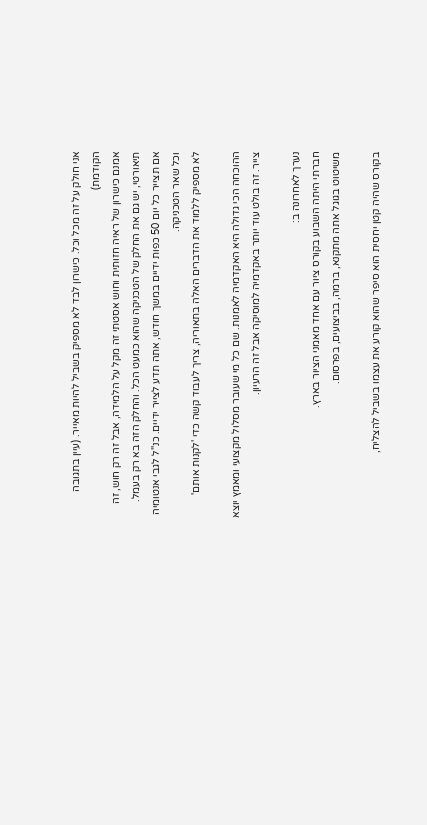אני חולק על זה מכל וכל. כישרון לבד לא מספיק בשביל להיות מאייר. (עיין בתגובה הקודמת)
אמנם כישרון של ראיה חזותית וחוש אסטתי זה מקל על הלמידה, אבל זה רק חוש, זה תיאורטי, יש גם את החלק של הטכניקה שהוא כמעט הכל. והחלק הזה בא רק בעמל.
אם תצייר כל יום 50 כפות ידיים במשך חודש, אתה תדע לצייר ידיים. כנ''ל לגבי אנטומיה וכל שאר הטכניקה.
לא מספיק ללמוד את הדברים האלה בתאוריה, צריך לעבוד קשה כדי 'לקנות אותם'

ההוכחה הכי גדולה היא האקדמיה לאמנות. שם כל מי שעובר מסלול מקצועי ומאמץ יוצא צייר. זה בולט עוד יותר באקדמיה למוסיקה אבל זה הרעיון.

נערך לאחרונה ב:
חברתי היתה השבוע בקורס ציור עם אחד מאמני הציור בארץ.
משיטוט בגוגל אתה מתקנא, ברמה, בביצועים, בפרסום.

בקורס שהיה קטן יחסית הוא סיפר שהוא קורע את עצמו בשביל להצליח,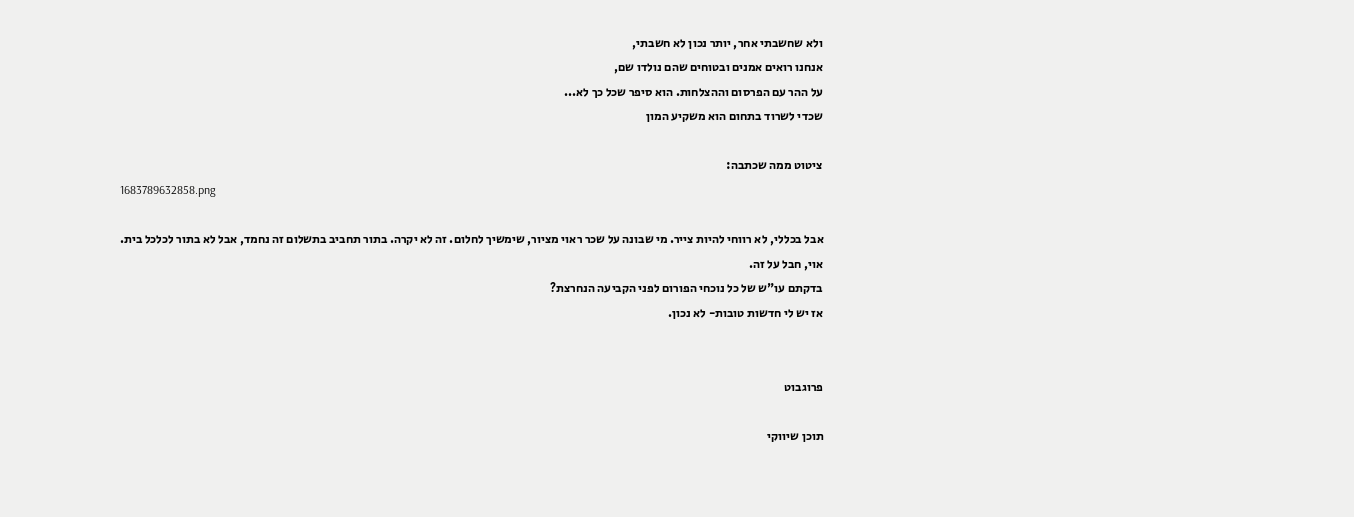ולא שחשבתי אחר, יותר נכון לא חשבתי,
אנחנו רואים אמנים ובטוחים שהם נולדו שם,
על ההר עם הפרסום וההצלחות. הוא סיפר שכל כך לא...
שכדי לשרוד בתחום הוא משקיע המון

ציטוט ממה שכתבה:
1683789632858.png

אבל בכללי, לא רווחי להיות צייר. מי שבונה על שכר ראוי מציור, שימשיך לחלום. זה לא יקרה. בתור תחביב בתשלום זה נחמד, אבל לא בתור לכלכל בית.
אוי, חבל על זה.
בדקתם עו"ש של כל נוכחי הפורום לפני הקביעה הנחרצת?
אז יש לי חדשות טובות- לא נכון.


פרוגבוט

תוכן שיווקי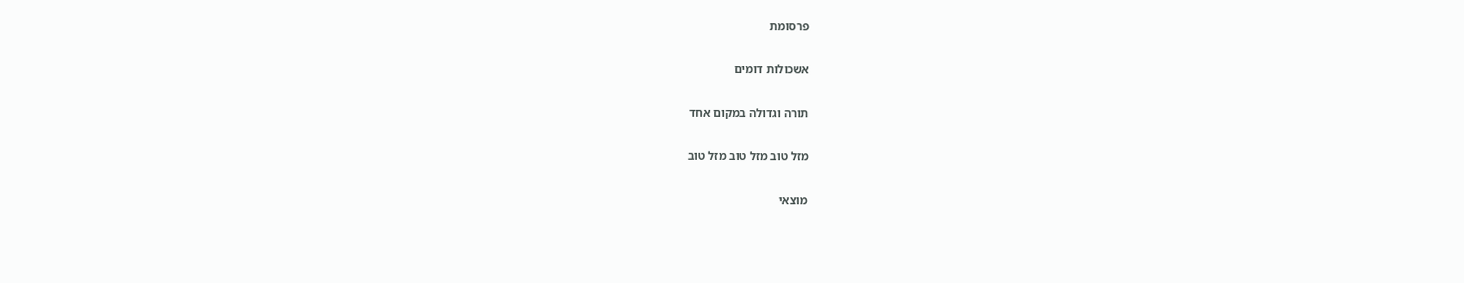פרסומת

אשכולות דומים

תורה וגדולה במקום אחד

מזל טוב מזל טוב מזל טוב

מוצאי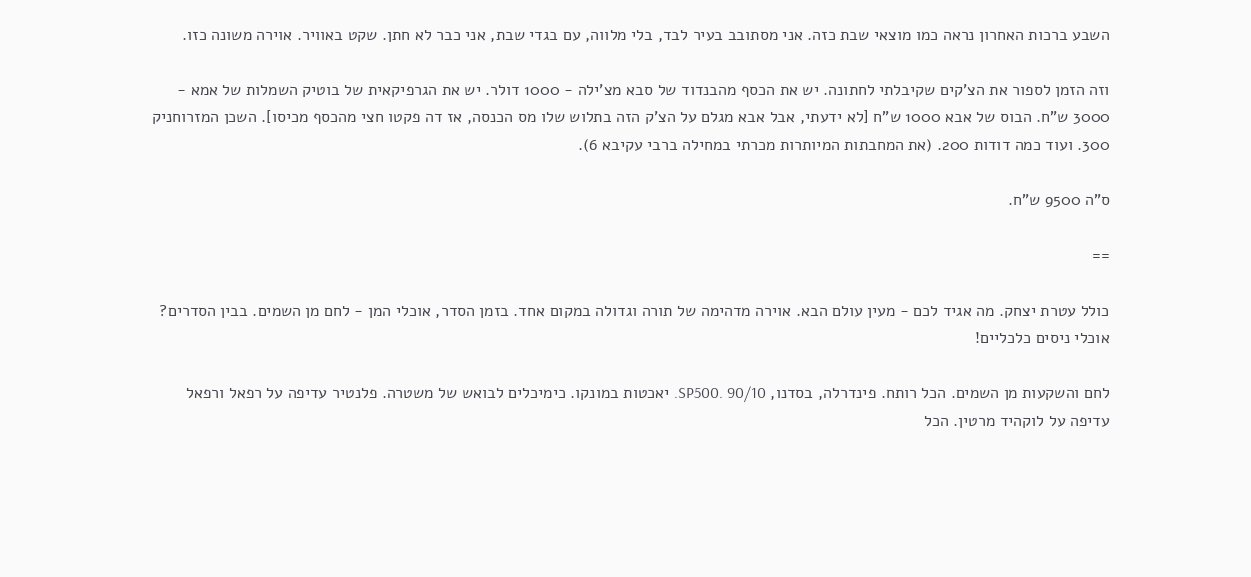השבע ברכות האחרון נראה כמו מוצאי שבת כזה. אני מסתובב בעיר לבד, בלי מלווה, עם בגדי שבת, אני כבר לא חתן. שקט באוויר. אוירה משונה כזו.

וזה הזמן לספור את הצ'קים שקיבלתי לחתונה. יש את הכסף מהבנדוד של סבא מצ'ילה - 1000 דולר. יש את הגרפיקאית של בוטיק השמלות של אמא - 3000 ש"ח. הבוס של אבא 1000 ש"ח [לא ידעתי, אבל אבא מגלם על הצ'ק הזה בתלוש שלו מס הכנסה, אז דה פקטו חצי מהכסף מכיסו]. השכן המזרוחניק 300. ועוד כמה דודות 200. (את המחבתות המיותרות מכרתי במחילה ברבי עקיבא 6).

ס"ה 9500 ש"ח.

==

כולל עטרת יצחק. מה אגיד לכם - מעין עולם הבא. אוירה מדהימה של תורה וגדולה במקום אחד. בזמן הסדר, אוכלי המן - לחם מן השמים. בבין הסדרים? אוכלי ניסים כלכליים!

לחם והשקעות מן השמים. הכל רותח. פינדרלה, בסדנו, SP500. 90/10. יאכטות במונקו. כימיכלים לבואש של משטרה. פלנטיר עדיפה על רפאל ורפאל עדיפה על לוקהיד מרטין. הכל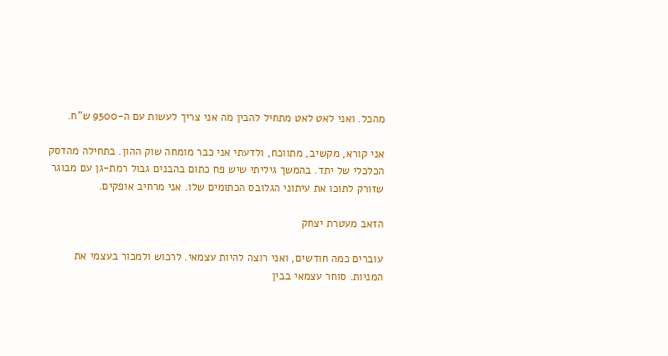מהכל. ואני לאט לאט מתחיל להבין מה אני צריך לעשות עם ה-9500 ש"ח.

אני קורא, מקשיב, מתווכח, ולדעתי אני כבר מומחה שוק ההון. בתחילה מהדסק הכלכלי של יתד. בהמשך גיליתי שיש פח כתום בהבנים גבול רמת-גן עם מבוגר שזורק לתוכו את עיתוני הגלובס הכתומים שלו. אני מרחיב אופקים.

הזאב מעטרת יצחק

עוברים כמה חודשים, ואני רוצה להיות עצמאי. לרכוש ולמכור בעצמי את המניות. סוחר עצמאי בבין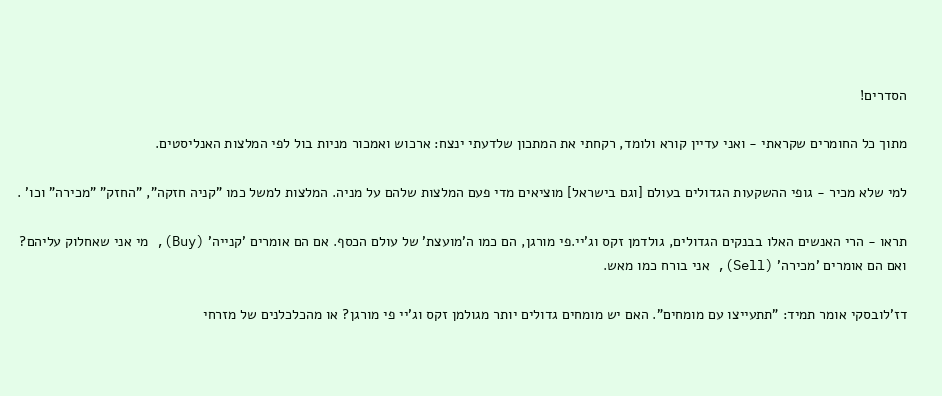הסדרים!

מתוך כל החומרים שקראתי - ואני עדיין קורא ולומד, רקחתי את המתכון שלדעתי ינצח: ארכוש ואמכור מניות בול לפי המלצות האנליסטים.

למי שלא מכיר - גופי ההשקעות הגדולים בעולם [וגם בישראל] מוציאים מדי פעם המלצות שלהם על מניה. המלצות למשל כמו "קניה חזקה", "החזק" "מכירה" וכו' .

תראו - הרי האנשים האלו בבנקים הגדולים, גולדמן זקס וג'יי.פי מורגן, הם כמו ה'מועצת' של עולם הכסף. אם הם אומרים 'קנייה' (Buy), מי אני שאחלוק עליהם? ואם הם אומרים 'מכירה' (Sell), אני בורח כמו מאש.

דז'לובסקי אומר תמיד: "תתעייצו עם מומחים". האם יש מומחים גדולים יותר מגולמן זקס וג'יי פי מורגן? או מהכלכלנים של מזרחי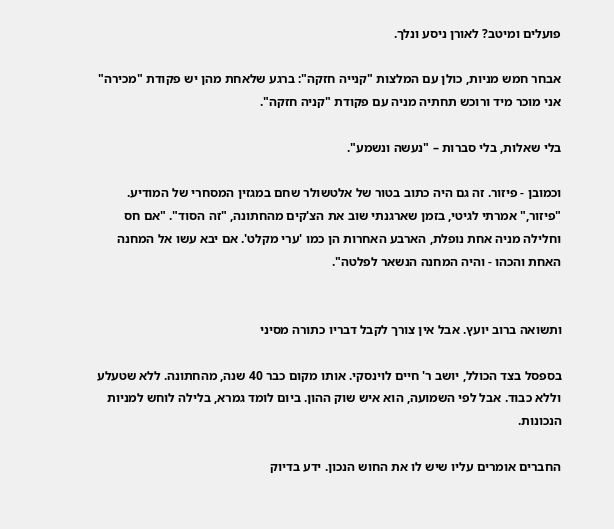פועלים ומיטב? לאורן ניסע ונלך.

אבחר חמש מניות, כולן עם המלצות "קנייה חזקה": ברגע שלאחת מהן יש פקודת "מכירה" אני מוכר מיד ורוכש תחתיה מניה עם פקודת "קניה חזקה".

בלי שאלות, בלי סברות – "נעשה ונשמע".

וכמובן - פיזור. זה גם היה כתוב בטור של אלטשולר שחם במגזין המסחרי של המודיע. "פיזור," אמרתי לגיטי, בזמן שארגנתי שוב את הצ'קים מהחתונה, "זה הסוד". "אם חס וחלילה מניה אחת נופלת, הארבע האחרות הן כמו 'ערי מקלט'. אם יבא עשו אל המחנה האחת והכהו - והיה המחנה הנשאר לפלטה".


ותשואה ברוב יועץ. אבל אין צורך לקבל דבריו כתורה מסיני

בספסל בצד הכולל, יושב ר' חיים לוינסקי. אותו מקום כבר 40 שנה, מהחתונה. ללא שטעלע וללא כבוד. אבל לפי השמועה, הוא איש שוק ההון. ביום לומד גמרא, בלילה לוחש למניות הנכונות.

החברים אומרים עליו שיש לו את החוש הנכון. ידע בדיוק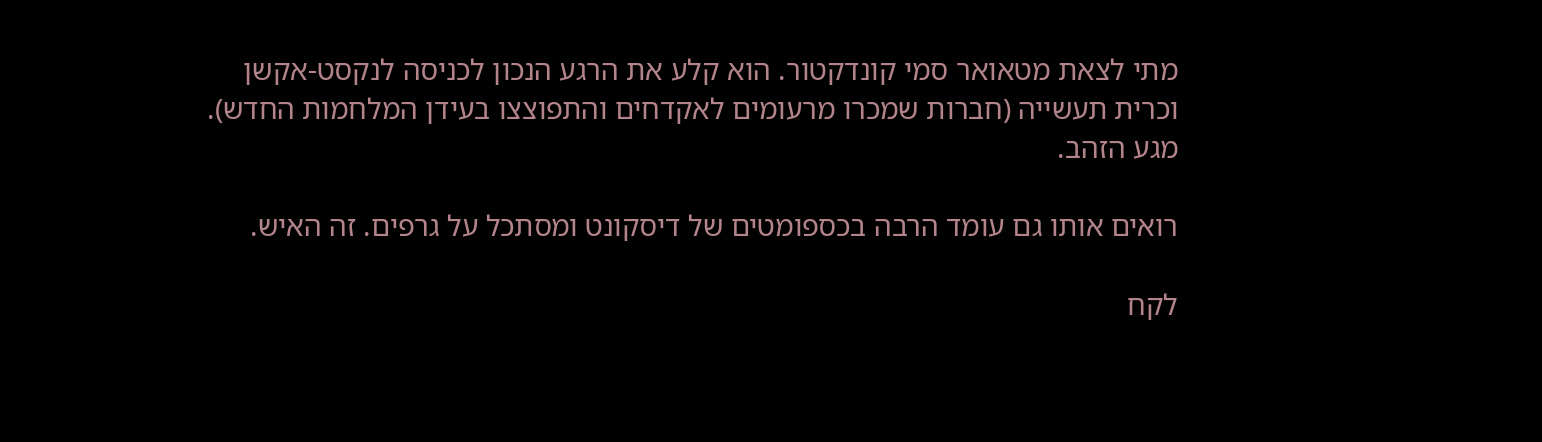מתי לצאת מטאואר סמי קונדקטור. הוא קלע את הרגע הנכון לכניסה לנקסט-אקשן וכרית תעשייה (חברות שמכרו מרעומים לאקדחים והתפוצצו בעידן המלחמות החדש). מגע הזהב.

רואים אותו גם עומד הרבה בכספומטים של דיסקונט ומסתכל על גרפים. זה האיש.

לקח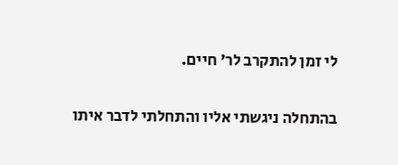לי זמן להתקרב לר' חיים.

בהתחלה ניגשתי אליו והתחלתי לדבר איתו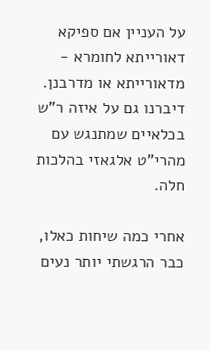על העניין אם ספיקא דאורייתא לחומרא - מדאורייתא או מדרבנן. דיברנו גם על איזה ר"ש בכלאיים שמתנגש עם מהרי"ט אלגאזי בהלכות חלה.

אחרי כמה שיחות כאלו, כבר הרגשתי יותר נעים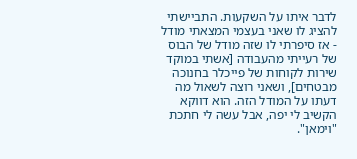לדבר איתו על השקעות. התביישתי להציג לו שאני בעצמי המצאתי מודל - אז סיפרתי לו שזה מודל של הבוס של רעייתי מהעבודה [אשתי במוקד שירות לקוחות של פייכלר בחנוכה מבטחים], ושאני רוצה לשאול מה דעתו על המודל הזה. הוא דווקא הקשיב לי יפה, אבל עשה לי חתכת "וימאן".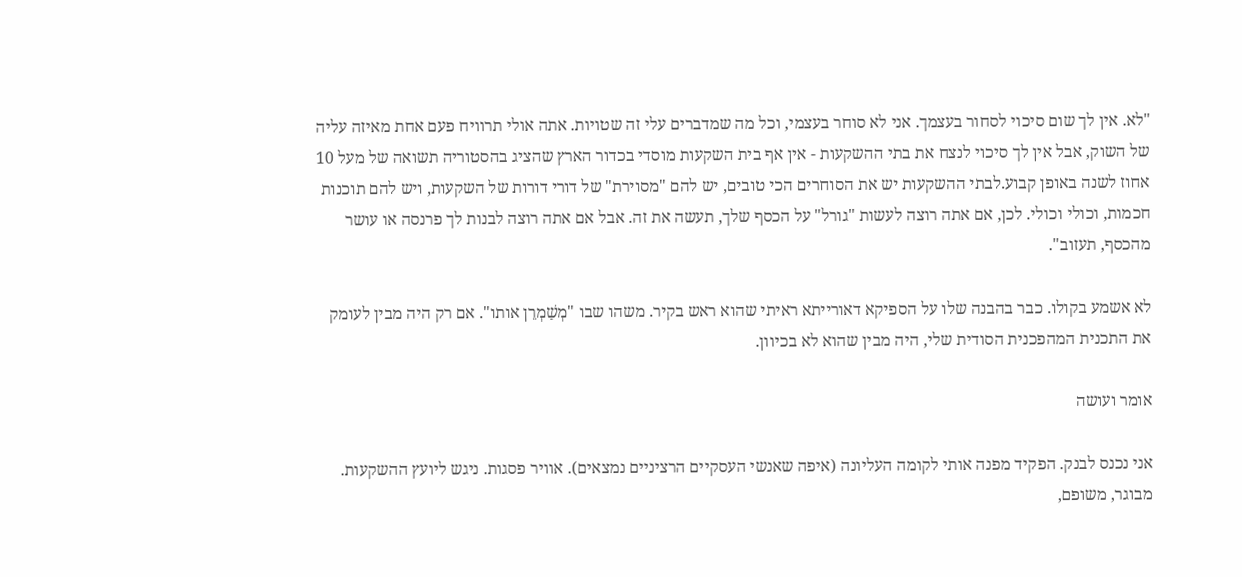"לא. אין לך שום סיכוי לסחור בעצמך. אני לא סוחר בעצמי, וכל מה שמדברים עלי זה שטויות. אתה אולי תרוויח פעם אחת מאיזה עליה של השוק, אבל אין לך סיכוי לנצח את בתי ההשקעות - אין אף בית השקעות מוסדי בכדור הארץ שהציג בהסטוריה תשואה של מעל 10 אחוז לשנה באופן קבוע.לבתי ההשקעות יש את הסוחרים הכי טובים, יש להם "מסוירת" של דורי דורות של השקעות, ויש להם תוכנות חכמות, וכולי וכולי. לכן, אם אתה רוצה לעשות "גורל" על הכסף שלך, תעשה את זה. אבל אם אתה רוצה לבנות לך פרנסה או עושר מהכסף, תעזוב".

לא אשמע בקולו. כבר בהבנה שלו על הספיקא דאורייתא ראיתי שהוא ראש בקיר. משהו שבו "מְשַׁמְרֵן אותו". אם רק היה מבין לעומק את התכנית המהפכנית הסודית שלי, היה מבין שהוא לא בכיוון.

אומר ועושה

אני נכנס לבנק. הפקיד מפנה אותי לקומה העליונה (איפה שאנשי העסקיים הרציניים נמצאים). אוויר פסגות. ניגש ליועץ ההשקעות. מבוגר, משופם,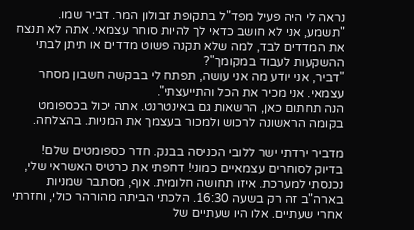נראה לי היה פעיל מפד"ל בתקופת זבולון המר. דביר שמו.
"תשמע, אני לא חושב כדאי לך להיות סוחר עצמאי. אתה לא תנצח את המדדים לבד, למה שלא תקנה פשוט מדדים או תיתן לבתי ההשקעות לעבוד במקומך"?
"דביר, אני יודע מה אני עושה, תפתח לי בבקשה חשבון מסחר עצמאי. אני מכיר את הכל והתייעצתי".
הנה תחתום כאן, הרשאות גם באינטרנט. אתה יכול בכספומט בקומה הראשונה לרכוש ולמכור בעצמך את המניות. בהצלחה.

מדביר ירדתי ישר ללובי הכניסה בבנק. חדר כספומטים שלם! בדיוק לסוחרים עצמאיים כמוני! דחפתי את כרטיס האשראי שלי, נכנסתי למערכת. איזו תחושה חלומית. אוף, מסתבר שמניות בארה"ב זה רק בשעה 16:30. הלכתי הביתה מהורהר כולי, וחזרתי אחרי שעתיים. אלו היו שעתיים של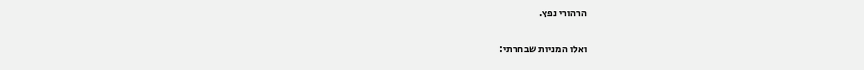הרהורי נפץ.

ואלו המניות שבחרתי: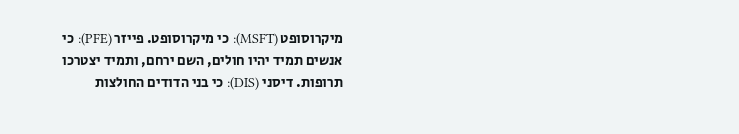מיקרוסופט (MSFT): כי מיקרוסופט. פייזר (PFE): כי אנשים תמיד יהיו חולים, השם ירחם, ותמיד יצטרכו תרופות. דיסני (DIS): כי בני הדודים החולצות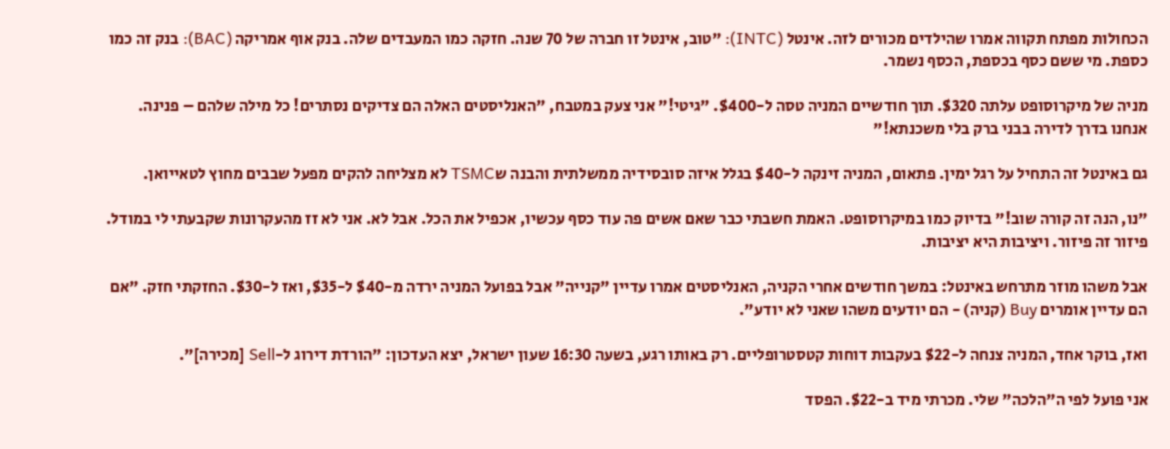הכחולות מפתח תקווה אמרו שהילדים מכורים לזה. אינטל (INTC): "טוב, אינטל זו חברה של 70 שנה. חזקה כמו המעבדים שלה. בנק אוף אמריקה (BAC): בנק זה כמו כספת. מי ששם כסף בכספת, הכסף נשמר.

מניה של מיקרוסופט עלתה $320. תוך חודשיים המניה טסה ל-$400. "גיטי!" אני צעק במטבח, "האנליסטים האלה הם צדיקים נסתרים! כל מילה שלהם – פנינה. אנחנו בדרך לדירה בבני ברק בלי משכנתא!"

גם באינטל זה התחיל על רגל ימין. פתאום, המניה זינקה ל-$40 בגלל איזה סובסידיה ממשלתית והבנה שTSMC לא מצליחה להקים מפעל שבבים מחוץ לטאייואן.

"נו, הנה זה קורה שוב!" בדיוק כמו במיקרוסופט. האמת חשבתי כבר שאם אשים פה עוד כסף עכשיו, אכפיל את הכל. אבל לא. אני לא זז מהעקרונות שקבעתי לי במודל. פיזור זה פיזור. ויציבות היא יציבות.

אבל משהו מוזר מתרחש באינטל: במשך חודשים אחרי הקניה, האנליסטים אמרו עדיין "קנייה" אבל בפועל המניה ירדה מ-$40 ל-$35, ואז ל-$30. החזקתי חזק. "אם הם עדיין אומרים Buy (קניה) - הם יודעים משהו שאני לא יודע".

ואז, בוקר אחד, המניה צנחה ל-$22 בעקבות דוחות קטסטרופליים. רק באותו רגע, בשעה 16:30 שעון ישראל, יצא העדכון: "הורדת דירוג ל-Sell [מכירה]".

אני פועל לפי ה"הלכה" שלי. מכרתי מיד ב-$22. הפסד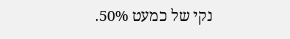נקי של כמעט 50%.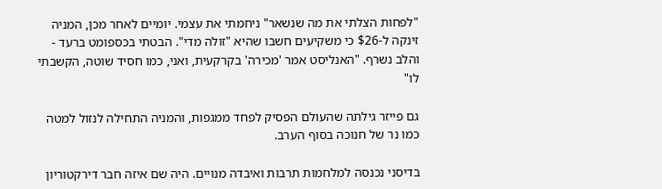"לפחות הצלתי את מה שנשאר" ניחמתי את עצמי. יומיים לאחר מכן, המניה זינקה ל-$26 כי משקיעים חשבו שהיא "זולה מדי". הבטתי בכספומט ברעד - והלב נשרף. "האנליסט אמר 'מכירה' בקרקעית, ואני, כמו חסיד שוטה, הקשבתי לו"

גם פייזר גילתה שהעולם הפסיק לפחד ממגפות, והמניה התחילה לנזול למטה כמו נר של חנוכה בסוף הערב.

בדיסני נכנסה למלחמות תרבות ואיבדה מנויים. היה שם איזה חבר דירקטוריון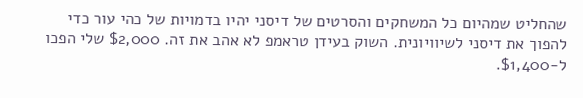שהחליט שמהיום כל המשחקים והסרטים של דיסני יהיו בדמויות של כהי עור כדי להפוך את דיסני לשיוויונית. השוק בעידן טראמפ לא אהב את זה. $2,000 שלי הפכו ל-$1,400.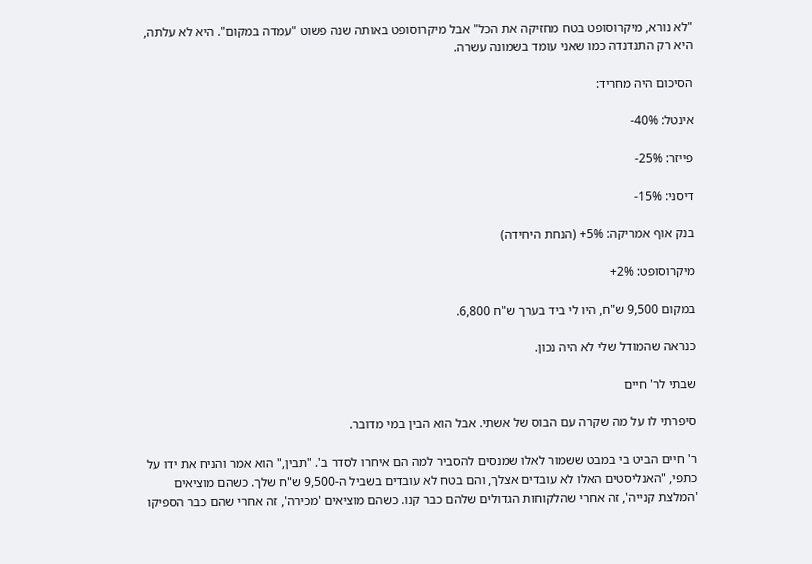"לא נורא, מיקרוסופט בטח מחזיקה את הכל" אבל מיקרוסופט באותה שנה פשוט "עמדה במקום". היא לא עלתה, היא רק התנדנדה כמו שאני עומד בשמונה עשרה.

הסיכום היה מחריד:

אינטל: 40%-

פייזר: 25%-

דיסני: 15%-

בנק אוף אמריקה: 5%+ (הנחת היחידה)

מיקרוסופט: 2%+

במקום 9,500 ש"ח, היו לי ביד בערך ש"ח 6,800.

כנראה שהמודל שלי לא היה נכון.

שבתי לר' חיים

סיפרתי לו על מה שקרה עם הבוס של אשתי. אבל הוא הבין במי מדובר.

ר' חיים הביט בי במבט ששמור לאלו שמנסים להסביר למה הם איחרו לסדר ב'. "תבין," הוא אמר והניח את ידו על כתפי, "האנליסטים האלו לא עובדים אצלך, והם בטח לא עובדים בשביל ה-9,500 ש"ח שלך. כשהם מוציאים 'המלצת קנייה', זה אחרי שהלקוחות הגדולים שלהם כבר קנו. כשהם מוציאים 'מכירה', זה אחרי שהם כבר הספיקו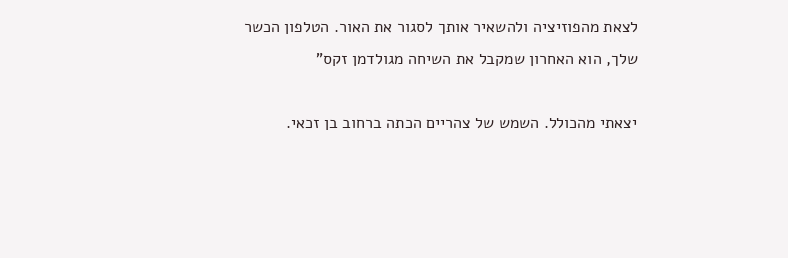לצאת מהפוזיציה ולהשאיר אותך לסגור את האור. הטלפון הכשר שלך, הוא האחרון שמקבל את השיחה מגולדמן זקס"

יצאתי מהכולל. השמש של צהריים הכתה ברחוב בן זכאי.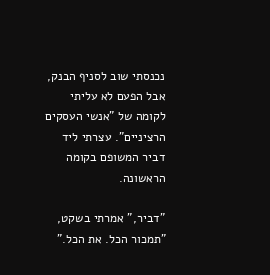נכנסתי שוב לסניף הבנק, אבל הפעם לא עליתי לקומה של "אנשי העסקים הרציניים". עצרתי ליד דביר המשופם בקומה הראשונה.

"דביר," אמרתי בשקט, "תמכור הכל. את הכל."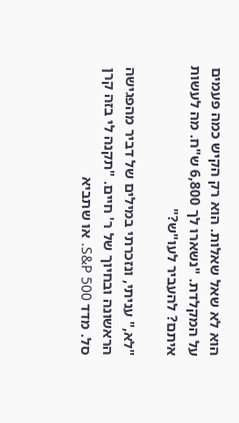הוא לא שאל שאלות. הוא רק הקיש כמה פעמים על המקלדת. "נשארו לך 6,800 ש"ח. מה לעשות איתם? להעביר לעו"ש?"

"לא," עניתי, ונזכרתי במילים של דביר מהפגישה הראשונה ובחיוך של ר' חיים. "תקנה לי בזה קרן סל. מדד S&P 500. או שתביא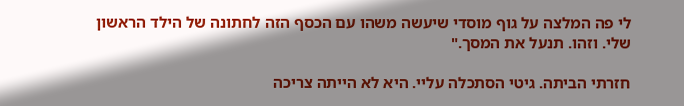לי פה המלצה על גוף מוסדי שיעשה משהו עם הכסף הזה לחתונה של הילד הראשון שלי. וזהו. תנעל את המסך."

חזרתי הביתה. גיטי הסתכלה עליי. היא לא הייתה צריכה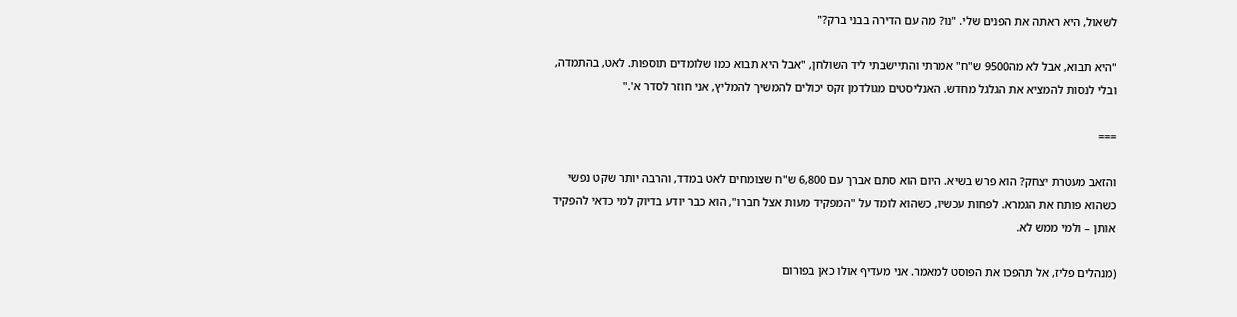לשאול, היא ראתה את הפנים שלי. "נו? מה עם הדירה בבני ברק?"

"היא תבוא, אבל לא מה9500 ש"ח" אמרתי והתיישבתי ליד השולחן, "אבל היא תבוא כמו שלומדים תוספות. לאט, בהתמדה, ובלי לנסות להמציא את הגלגל מחדש. האנליסטים מגולדמן זקס יכולים להמשיך להמליץ, אני חוזר לסדר א'."

===

והזאב מעטרת יצחק? הוא פרש בשיא. היום הוא סתם אברך עם 6,800 ש"ח שצומחים לאט במדד, והרבה יותר שקט נפשי כשהוא פותח את הגמרא. לפחות עכשיו, כשהוא לומד על "המפקיד מעות אצל חברו", הוא כבר יודע בדיוק למי כדאי להפקיד אותן – ולמי ממש לא.

(מנהלים פליז, אל תהפכו את הפוסט למאמר. אני מעדיף אולו כאן בפורום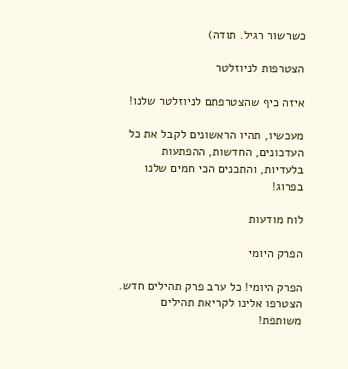כשרשור רגיל. תודה)

הצטרפות לניוזלטר

איזה כיף שהצטרפתם לניוזלטר שלנו!

מעכשיו, תהיו הראשונים לקבל את כל העדכונים, החדשות, ההפתעות בלעדיות, והתכנים הכי חמים שלנו בפרוג!

לוח מודעות

הפרק היומי

הפרק היומי! כל ערב פרק תהילים חדש. הצטרפו אלינו לקריאת תהילים משותפת!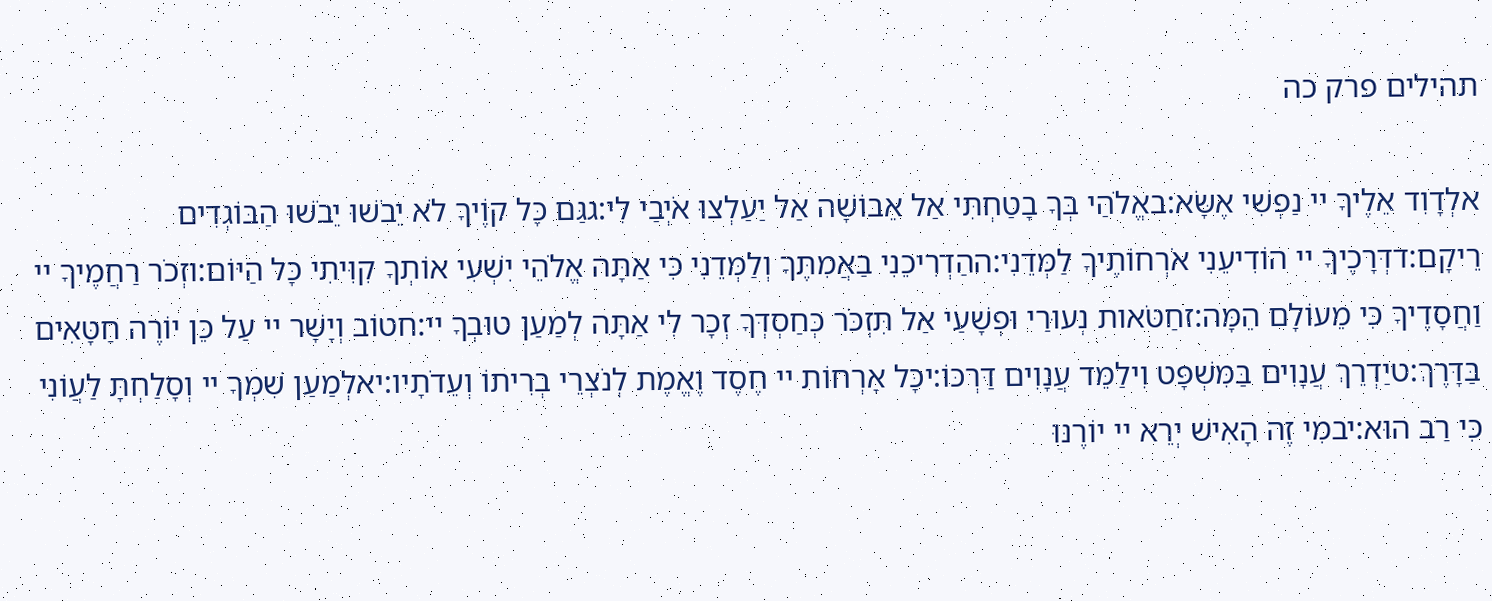תהילים פרק כה

אלְדָוִד אֵלֶיךָ יי נַפְשִׁי אֶשָּׂא:באֱלֹהַי בְּךָ בָטַחְתִּי אַל אֵבוֹשָׁה אַל יַעַלְצוּ אֹיְבַי לִי:גגַּם כָּל קוֶֹיךָ לֹא יֵבֹשׁוּ יֵבֹשׁוּ הַבּוֹגְדִים רֵיקָם:דדְּרָכֶיךָ יי הוֹדִיעֵנִי אֹרְחוֹתֶיךָ לַמְּדֵנִי:ההַדְרִיכֵנִי בַאֲמִתֶּךָ וְלַמְּדֵנִי כִּי אַתָּה אֱלֹהֵי יִשְׁעִי אוֹתְךָ קִוִּיתִי כָּל הַיּוֹם:וזְכֹר רַחֲמֶיךָ יי וַחֲסָדֶיךָ כִּי מֵעוֹלָם הֵמָּה:זחַטֹּאות נְעוּרַי וּפְשָׁעַי אַל תִּזְכֹּר כְּחַסְדְּךָ זְכָר לִי אַתָּה לְמַעַן טוּבְךָ יי:חטוֹב וְיָשָׁר יי עַל כֵּן יוֹרֶה חַטָּאִים בַּדָּרֶךְ:טיַדְרֵךְ עֲנָוִים בַּמִּשְׁפָּט וִילַמֵּד עֲנָוִים דַּרְכּוֹ:יכָּל אָרְחוֹת יי חֶסֶד וֶאֱמֶת לְנֹצְרֵי בְרִיתוֹ וְעֵדֹתָיו:יאלְמַעַן שִׁמְךָ יי וְסָלַחְתָּ לַעֲוֹנִי כִּי רַב הוּא:יבמִי זֶה הָאִישׁ יְרֵא יי יוֹרֶנּוּ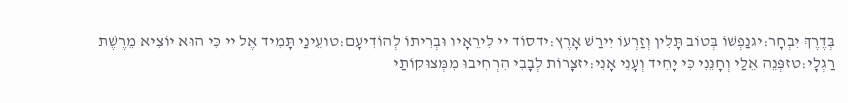בְּדֶרֶךְ יִבְחָר:יגנַפְשׁוֹ בְּטוֹב תָּלִין וְזַרְעוֹ יִירַשׁ אָרֶץ:ידסוֹד יי לִירֵאָיו וּבְרִיתוֹ לְהוֹדִיעָם:טועֵינַי תָּמִיד אֶל יי כִּי הוּא יוֹצִיא מֵרֶשֶׁת רַגְלָי:טזפְּנֵה אֵלַי וְחָנֵּנִי כִּי יָחִיד וְעָנִי אָנִי:יזצָרוֹת לְבָבִי הִרְחִיבוּ מִמְּצוּקוֹתַי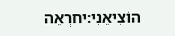הוֹצִיאֵנִי:יחרְאֵה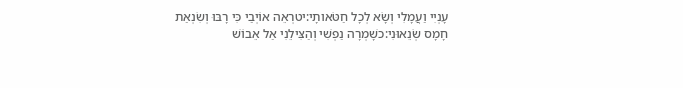עָנְיִי וַעֲמָלִי וְשָׂא לְכָל חַטֹּאותָי:יטרְאֵה אוֹיְבַי כִּי רָבּוּ וְשִׂנְאַת חָמָס שְׂנֵאוּנִי:כשָׁמְרָה נַפְשִׁי וְהַצִּילֵנִי אַל אֵבוֹשׁ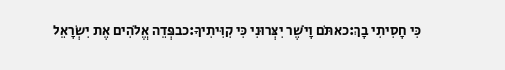כִּי חָסִיתִי בָךְ:כאתֹּם וָיֹשֶׁר יִצְּרוּנִי כִּי קִוִּיתִיךָ:כבפְּדֵה אֱלֹהִים אֶת יִשְׂרָאֵל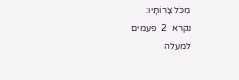מִכֹּל צָרוֹתָיו:
נקרא  2  פעמים
למעלה